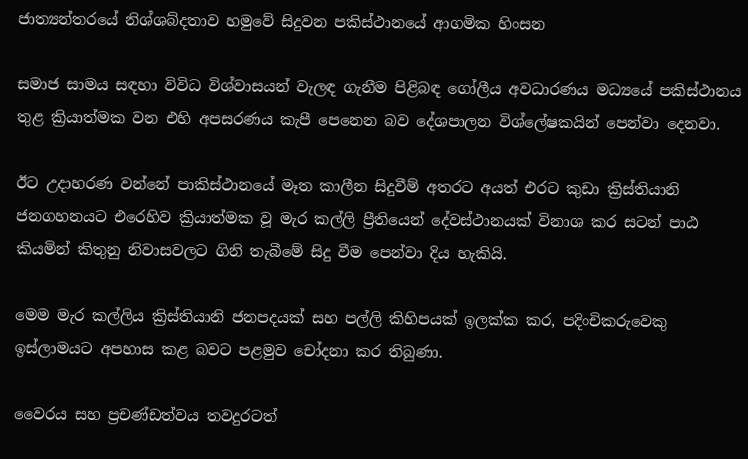ජාත්‍යන්තරයේ නිශ්ශබ්දතාව හමුවේ සිදුවන පකිස්ථානයේ ආගමික හිංසන

සමාජ සාමය සඳහා විවිධ විශ්වාසයන් වැලඳ ගැනීම පිළිබඳ ගෝලීය අවධාරණය මධ්‍යයේ පකිස්ථානය තුළ ක්‍රියාත්මක වන එහි අපසරණය කැපී පෙනෙන බව දේශපාලන විශ්ලේෂකයින් පෙන්වා දෙනවා.

ඊට උදාහරණ වන්නේ පාකිස්ථානයේ මෑත කාලීන සිදුවීම් අතරට අයත් එරට කුඩා ක්‍රිස්තියානි ජනගහනයට එරෙහිව ක්‍රියාත්මක වූ මැර කල්ලි ප්‍රීතියෙන් දේවස්ථානයක් විනාශ කර සටන් පාඨ කියමින් කිතුනු නිවාසවලට ගිනි තැබීමේ සිදු වීම පෙන්වා දිය හැකියි.

මෙම මැර කල්ලිය ක්‍රිස්තියානි ජනපදයක් සහ පල්ලි කිහිපයක් ඉලක්ක කර, පදිංචිකරුවෙකු ඉස්ලාමයට අපහාස කළ බවට පළමුව චෝදනා කර තිබුණා.

වෛරය සහ ප්‍රචණ්ඩත්වය තවදුරටත්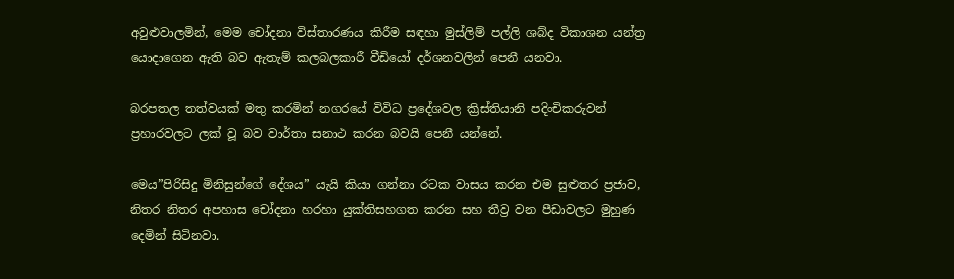අවුළුවාලමින්, මෙම චෝදනා විස්තාරණය කිරීම සඳහා මුස්ලිම් පල්ලි ශබ්ද විකාශන යන්ත්‍ර යොදාගෙන ඇති බව ඇතැම් කලබලකාරී වීඩියෝ දර්ශනවලින් පෙනී යනවා.

බරපතල තත්වයක් මතු කරමින් නගරයේ විවිධ ප්‍රදේශවල ක්‍රිස්තියානි පදිංචිකරුවන් ප්‍රහාරවලට ලක් වූ බව වාර්තා සනාථ කරන බවයි පෙනී යන්නේ.

මෙය”පිරිසිදු මිනිසුන්ගේ දේශය” යැයි කියා ගන්නා රටක වාසය කරන එම සුළුතර ප්‍රජාව, නිතර නිතර අපහාස චෝදනා හරහා යුක්තිසහගත කරන සහ තීව්‍ර වන පීඩාවලට මුහුණ දෙමින් සිටිනවා.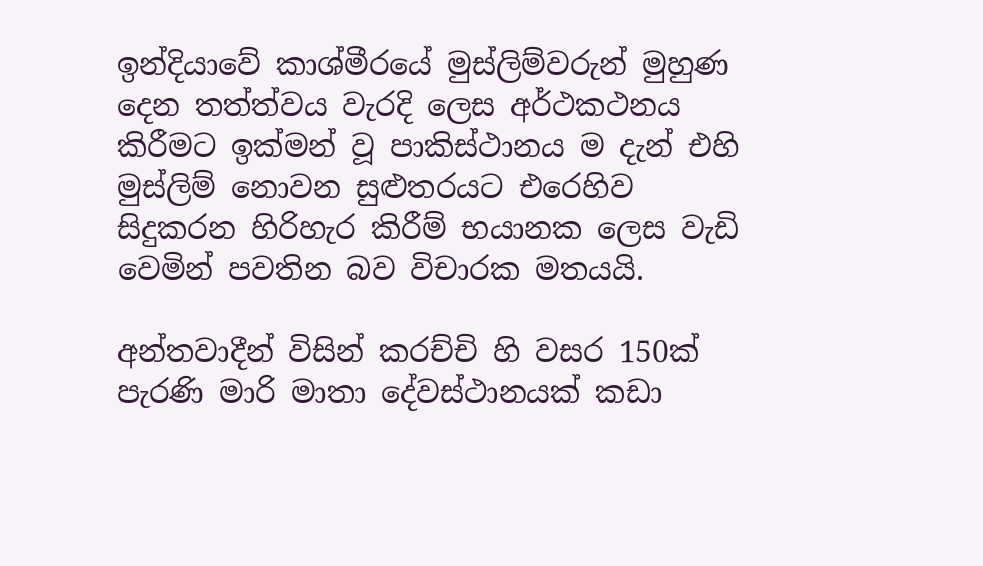ඉන්දියාවේ කාශ්මීරයේ මුස්ලිම්වරුන් මුහුණ දෙන තත්ත්වය වැරදි ලෙස අර්ථකථනය කිරීමට ඉක්මන් වූ පාකිස්ථානය ම දැන් එහි මුස්ලිම් නොවන සුළුතරයට එරෙහිව සිදුකරන හිරිහැර කිරීම් භයානක ලෙස වැඩි වෙමින් පවතින බව විචාරක මතයයි.

අන්තවාදීන් විසින් කරච්චි හි වසර 150ක් පැරණි මාරි මාතා දේවස්ථානයක් කඩා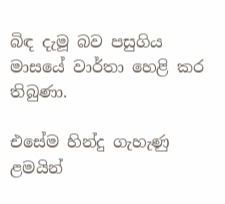බිඳ දැමූ බව පසුගිය මාසයේ වාර්තා හෙළි කර තිබුණා.

එසේම හින්දු ගැහැණු ළමයින්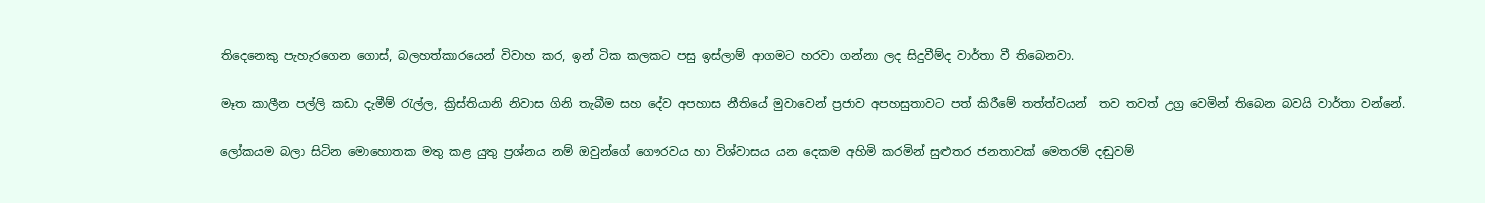තිදෙනෙකු පැහැරගෙන ගොස්, බලහත්කාරයෙන් විවාහ කර, ඉන් ටික කලකට පසු ඉස්ලාම් ආගමට හරවා ගන්නා ලද සිදුවීම්ද වාර්තා වී තිබෙනවා.

මෑත කාලීන පල්ලි කඩා දැමීම් රැල්ල, ක්‍රිස්තියානි නිවාස ගිනි තැබීම සහ දේව අපහාස නීතියේ මුවාවෙන් ප්‍රජාව අපහසුතාවට පත් කිරීමේ තත්ත්වයන්  තව තවත් උග්‍ර වෙමින් තිබෙන බවයි වාර්තා වන්නේ.

ලෝකයම බලා සිටින මොහොතක මතු කළ යුතු ප්‍රශ්නය නම් ඔවුන්ගේ ගෞරවය හා විශ්වාසය යන දෙකම අහිමි කරමින් සුළුතර ජනතාවක් මෙතරම් දඬුවම්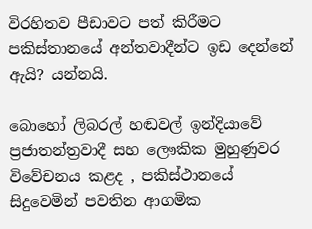විරහිතව පීඩාවට පත් කිරීමට පකිස්තානයේ අන්තවාදීන්ට ඉඩ දෙන්නේ ඇයි? යන්නයි.

බොහෝ ලිබරල් හඬවල් ඉන්දියාවේ ප්‍රජාතන්ත්‍රවාදී සහ ලෞකික මුහුණුවර විවේචනය කළද , පකිස්ථානයේ සිදුවෙමින් පවතින ආගමික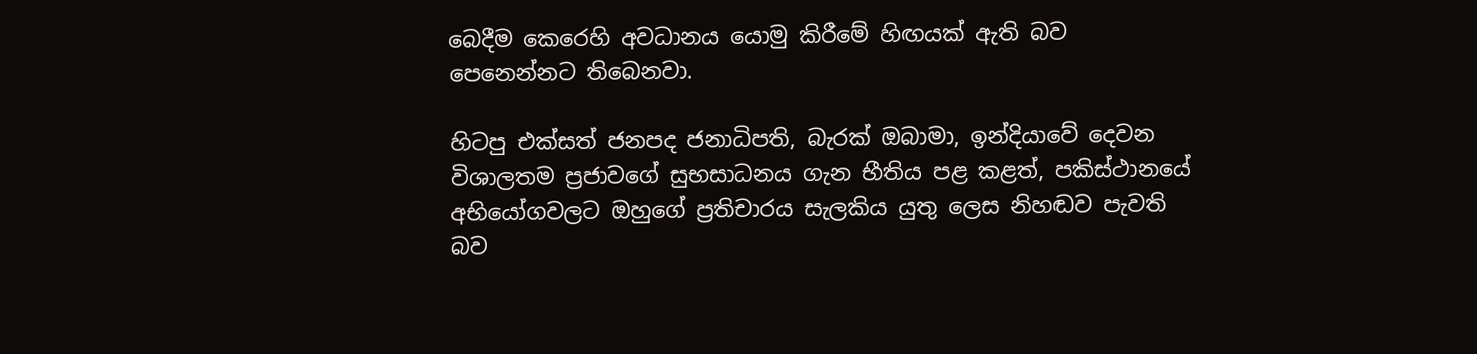බෙදීම කෙරෙහි අවධානය යොමු කිරීමේ හිඟයක් ඇති බව පෙනෙන්නට තිබෙනවා.

හිටපු එක්සත් ජනපද ජනාධිපති, බැරක් ඔබාමා, ඉන්දියාවේ දෙවන විශාලතම ප්‍රජාවගේ සුභසාධනය ගැන භීතිය පළ කළත්, පකිස්ථානයේ අභියෝගවලට ඔහුගේ ප්‍රතිචාරය සැලකිය යුතු ලෙස නිහඬව පැවති බව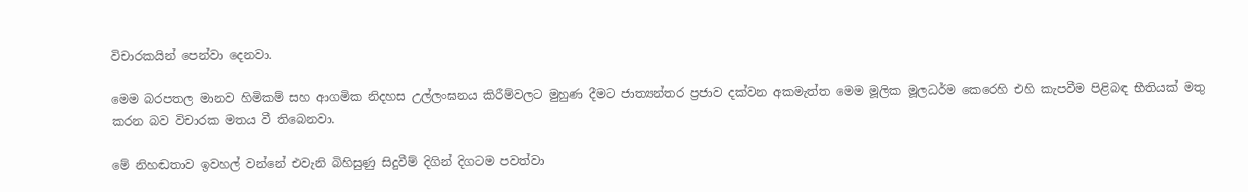විචාරකයින් පෙන්වා දෙනවා.

මෙම බරපතල මානව හිමිකම් සහ ආගමික නිදහස උල්ලංඝනය කිරීම්වලට මුහුණ දීමට ජාත්‍යන්තර ප්‍රජාව දක්වන අකමැත්ත මෙම මූලික මූලධර්ම කෙරෙහි එහි කැපවීම පිළිබඳ භීතියක් මතු කරන බව විචාරක මතය වී තිබෙනවා.

මේ නිහඬතාව ඉවහල් වන්නේ එවැනි බිහිසුණු සිදුවීම් දිගින් දිගටම පවත්වා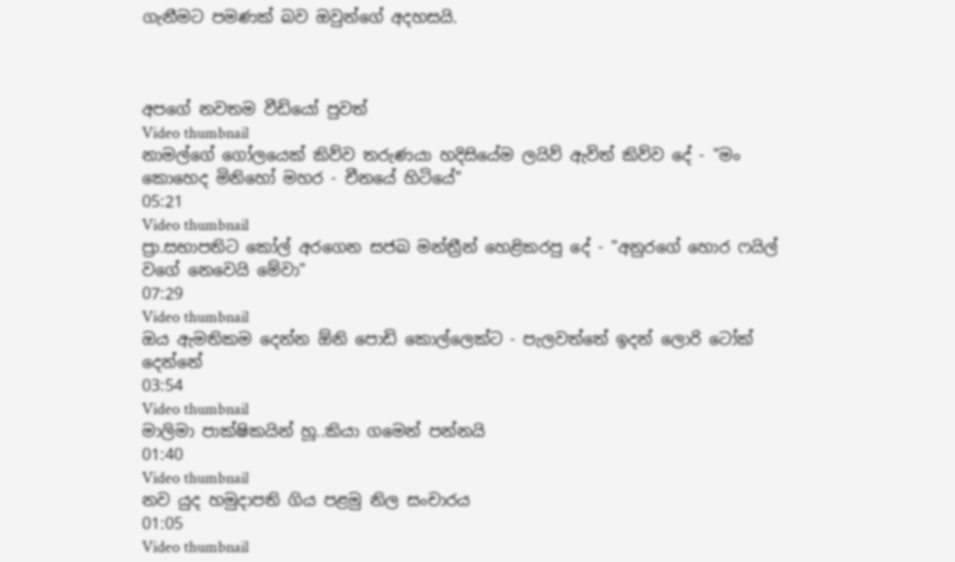ගැනීමට පමණක් බව ඔවුන්ගේ අදහසයි.



අපගේ නවතම වීඩියෝ පුවත්
Video thumbnail
නාමල්ගේ ගෝලයෙක් කිව්ව තරුණයා හදිසියේම ලයිව් ඇවිත් කිව්ව දේ - "මං කොහෙද මිනිහෝ මහර - චීනයේ හිටියේ"
05:21
Video thumbnail
ප්‍රා.සභාපතිට කෝල් අරගෙන සජබ මන්ත්‍රීන් හෙළිකරපු දේ - "අනුරගේ හොර ෆයිල් වගේ නෙවෙයි මේවා"
07:29
Video thumbnail
ඔය ඇමතිකම දෙන්න ඕනි පොඩි කොල්ලෙක්ට - පැලවත්තේ ඉදන් ලොරි ටෝක් දෙන්නේ
03:54
Video thumbnail
මාලිමා පාක්ෂිකයින් හූ..කියා ගමෙන් පන්නයි
01:40
Video thumbnail
නව යුද හමුදාපති ගිය පළමු නිල සංචාරය
01:05
Video thumbnail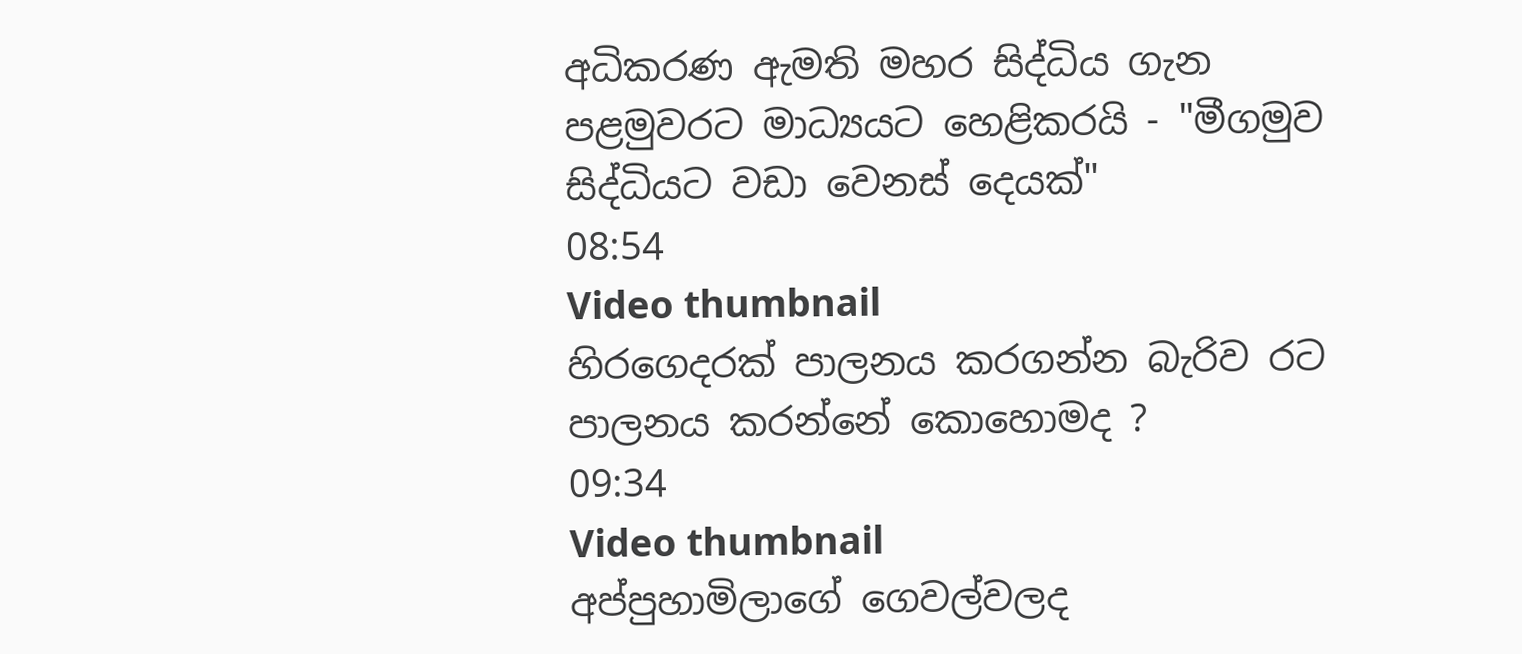අධිකරණ ඇමති මහර සිද්ධිය ගැන පළමුවරට මාධ්‍යයට හෙළිකරයි - "මීගමුව සිද්ධියට වඩා වෙනස් දෙයක්"
08:54
Video thumbnail
හිරගෙදරක් පාලනය කරගන්න බැරිව රට පාලනය කරන්නේ කොහොමද ?
09:34
Video thumbnail
අප්පුහාමිලාගේ ගෙවල්වලද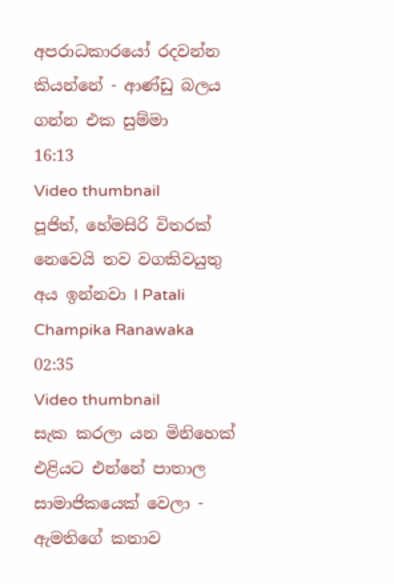අපරාධකාරයෝ රදවන්න කියන්නේ - ආණ්ඩු බලය ගන්න එක සුම්මා
16:13
Video thumbnail
පූජිත්, හේමසිරි විතරක් නෙවෙයි තව වගකිවයුතු අය ඉන්නවා l Patali Champika Ranawaka
02:35
Video thumbnail
සැක කරලා යන මිනිහෙක් එළියට එන්නේ පාතාල සාමාජිකයෙක් වෙලා - ඇමතිගේ කතාව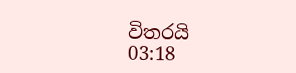විතරයි
03:18